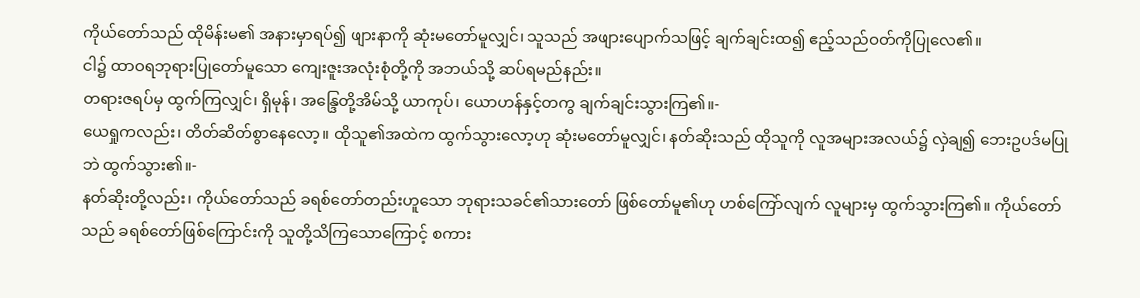ကိုယ်တော်သည် ထိုမိန်းမ၏ အနားမှာရပ်၍ ဖျားနာကို ဆုံးမတော်မူလျှင်၊ သူသည် အဖျားပျောက်သဖြင့် ချက်ချင်းထ၍ ဧည့်သည်ဝတ်ကိုပြုလေ၏။
ငါ၌ ထာဝရဘုရားပြုတော်မူသော ကျေးဇူးအလုံးစုံတို့ကို အဘယ်သို့ ဆပ်ရမည်နည်း။
တရားဇရပ်မှ ထွက်ကြလျှင်၊ ရှိမုန်၊ အန္ဒြေတို့အိမ်သို့ ယာကုပ်၊ ယောဟန်နှင့်တကွ ချက်ချင်းသွားကြ၏။-
ယေရှုကလည်း၊ တိတ်ဆိတ်စွာနေလော့။ ထိုသူ၏အထဲက ထွက်သွားလော့ဟု ဆုံးမတော်မူလျှင်၊ နတ်ဆိုးသည် ထိုသူကို လူအများအလယ်၌ လှဲချ၍ ဘေးဥပဒ်မပြုဘဲ ထွက်သွား၏။-
နတ်ဆိုးတို့လည်း၊ ကိုယ်တော်သည် ခရစ်တော်တည်းဟူသော ဘုရားသခင်၏သားတော် ဖြစ်တော်မူ၏ဟု ဟစ်ကြော်လျက် လူများမှ ထွက်သွားကြ၏။ ကိုယ်တော်သည် ခရစ်တော်ဖြစ်ကြောင်းကို သူတို့သိကြသောကြောင့် စကား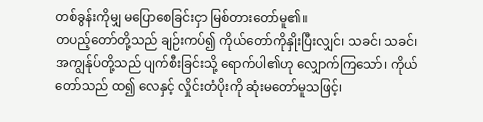တစ်ခွန်းကိုမျှ မပြောစေခြင်းငှာ မြစ်တားတော်မူ၏။
တပည့်တော်တို့သည် ချဉ်းကပ်၍ ကိုယ်တော်ကိုနှိုးပြီးလျှင်၊ သခင်၊ သခင်၊ အကျွန်ုပ်တို့သည် ပျက်စီးခြင်းသို့ ရောက်ပါ၏ဟု လျှောက်ကြသော်၊ ကိုယ်တော်သည် ထ၍ လေနှင့် လှိုင်းတံပိုးကို ဆုံးမတော်မူသဖြင့်၊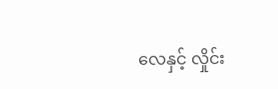လေနှင့် လှိုင်း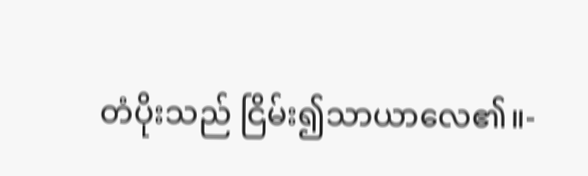တံပိုးသည် ငြိမ်း၍သာယာလေ၏။-